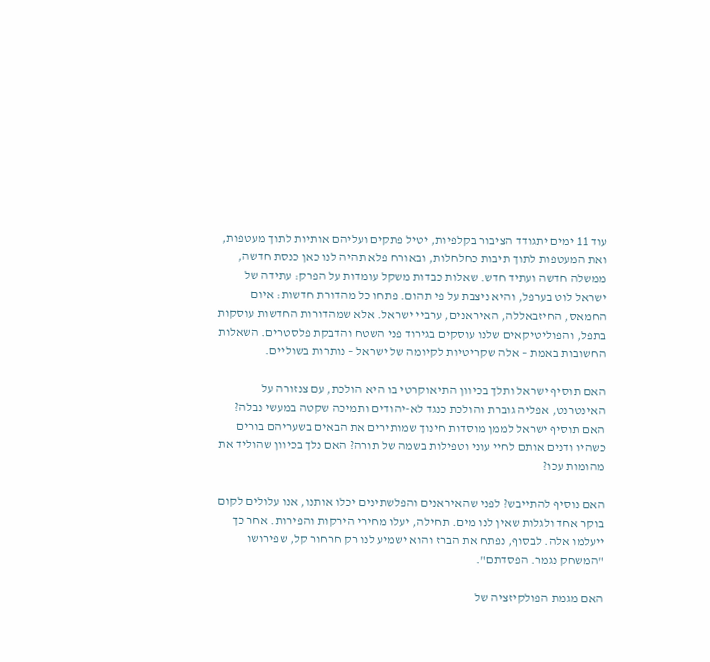עוד 11 ימים יתגודד הציבור בקלפיות, יטיל פתקים ועליהם אותיות לתוך מעטפות, ואת המעטפות לתוך תיבות כחלחלות, ובאורח פלא תהיה לנו כאן כנסת חדשה, ממשלה חדשה ועתיד חדש. שאלות כבדות משקל עומדות על הפרק: עתידה של ישראל לוט בערפל, והיא ניצבת על פי תהום. פתחו כל מהדורת חדשות: איום החמאס, החיזבאללה, האיראנים, ערביי ישראל. אלא שמהדורות החדשות עוסקות בתפל, והפוליטיקאים שלנו עוסקים בגירוד פני השטח והדבקת פלסטרים. השאלות החשובות באמת – אלה שקריטיות לקיומה של ישראל – נותרות בשוליים.

האם תוסיף ישראל ותלך בכיוון התיאוקרטי בו היא הולכת, עם צנזורה על האינטרנט, אפליה גוברת והולכת כנגד לא-יהודים ותמיכה שקטה במעשי נבלה? האם תוסיף ישראל לממן מוסדות חינוך שמותירים את הבאים בשעריהם בורים כשהיו ודנים אותם לחיי עוני וטפילות בשמה של תורה? האם נלך בכיוון שהוליד את מהומות עכו?

האם נוסיף להתייבש? לפני שהאיראנים והפלשתינים יכלו אותנו, אנו עלולים לקום בוקר אחד ולגלות שאין לנו מים. תחילה, יעלו מחירי הירקות והפירות. אחר כך ייעלמו אלה. לבסוף, נפתח את הברז והוא ישמיע לנו רק חרחור קל, שפירושו "המשחק נגמר. הפסדתם".

האם מגמת הפולקיזציה של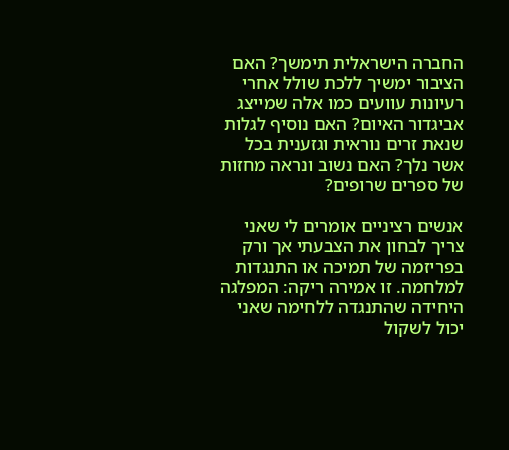החברה הישראלית תימשך? האם הציבור ימשיך ללכת שולל אחרי רעיונות עוועים כמו אלה שמייצג אביגדור האיום? האם נוסיף לגלות שנאת זרים נוראית וגזענית בכל אשר נלך? האם נשוב ונראה מחזות של ספרים שרופים?

אנשים רציניים אומרים לי שאני צריך לבחון את הצבעתי אך ורק בפריזמה של תמיכה או התנגדות למלחמה. זו אמירה ריקה: המפלגה היחידה שהתנגדה ללחימה שאני יכול לשקול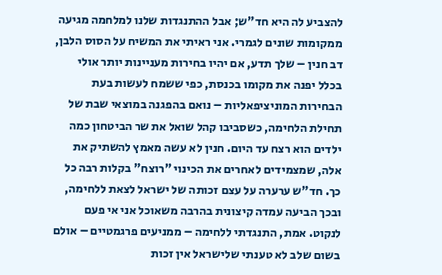להצביע לה היא חד"ש; אבל ההתנגדות שלנו למלחמה מגיעה ממקומות שונים לגמרי. אני ראיתי את המשיח על הסוס הלבן, דב חנין – שלך תדע, אם יהיו בחירות מעניינות יותר אולי בכלל יפנה את מקומו בכנסת, כפי ששמח לעשות בעת הבחירות המוניציפאליות – נואם בהפגנה במוצאי שבת של תחילת הלחימה, כשסביבו קהל שואל את שר הביטחון כמה ילדים הוא רצח עד היום. חנין לא עשה מאמץ להשתיק את אלה, שמצמידים לאחרים את הכינוי "רוצח" בקלות רבה כל כך. חד"ש ערערה על עצם זכותה של ישראל לצאת ללחימה, ובכך הביעה עמדה קיצונית בהרבה משאוכל אני אי פעם לנקוט. אמת, התנגדתי ללחימה – ממניעים פרגמטיים – אולם בשום שלב לא טענתי שלישראל אין זכות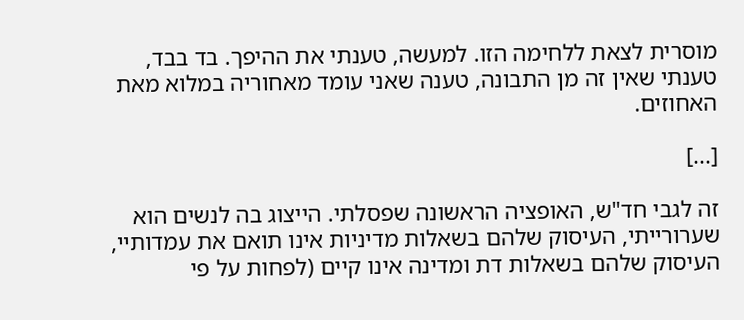מוסרית לצאת ללחימה הזו. למעשה, טענתי את ההיפך. בד בבד, טענתי שאין זה מן התבונה, טענה שאני עומד מאחוריה במלוא מאת האחוזים.

[...]

זה לגבי חד"ש, האופציה הראשונה שפסלתי. הייצוג בה לנשים הוא שערורייתי, העיסוק שלהם בשאלות מדיניות אינו תואם את עמדותיי, העיסוק שלהם בשאלות דת ומדינה אינו קיים (לפחות על פי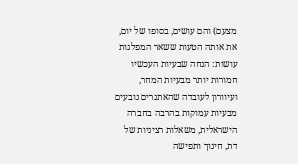מצעם) והם עושים, בסופו של יום, את אותה הטעות ששאר המפלגות עושות: הנחה שבעיות העכשיו חמורות יותר מבעיות המחר, ועיוורון לעובדה שהאתגרים נובעים מבעיות עמוקות בהרבה בחברה הישראלית, משאלות רציניות של דת, חינוך ותפישה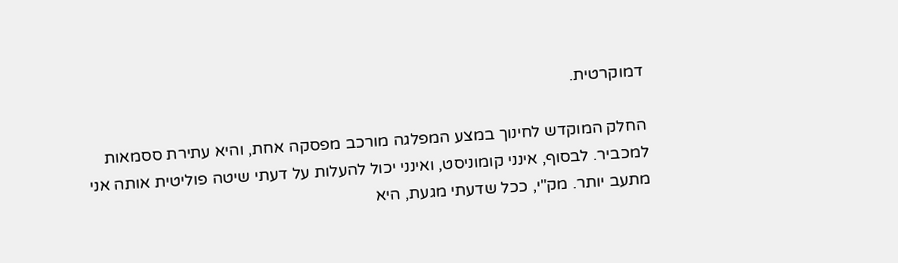דמוקרטית.

החלק המוקדש לחינוך במצע המפלגה מורכב מפסקה אחת, והיא עתירת ססמאות למכביר. לבסוף, אינני קומוניסט, ואינני יכול להעלות על דעתי שיטה פוליטית אותה אני מתעב יותר. מק"י, ככל שדעתי מגעת, היא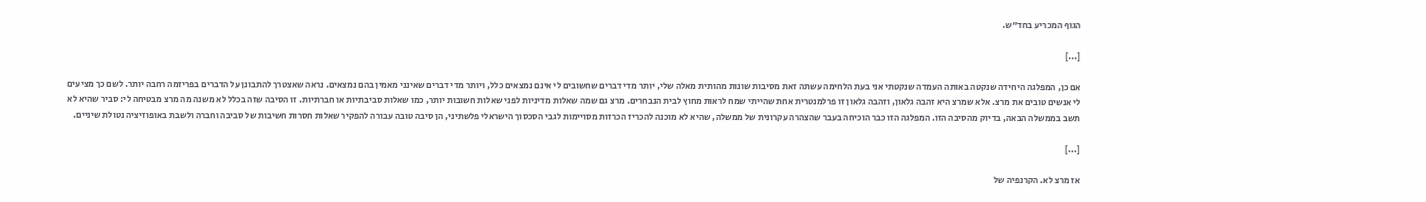הגוף המכריע בחד"ש.

[...]

אם כן, המפלגה היחידה שנקטה באותה העמדה שנקטתי אני בעת הלחימה עשתה זאת מסיבות שונות מהותית מאלה שלי, יותר מדי דברים שחשובים לי אינם נמצאים כלל, ויותר מדי דברים שאינני מאמין בהם נמצאים. נראה שאצטרך להתבונן על הדברים בפריזמה רחבה יותר. לשם כך מציעים לי אנשים טובים את מרצ. אלא שמרצ היא זהבה גלאון, וזהבה גלאון זו פרלמנטרית אחת שהייתי שמח לראות מחוץ לבית הנבחרים. מרצ גם שמה שאלות מדיניות לפני שאלות חשובות יותר, כמו שאלות סביבתיות או חברתיות. זו הסיבה שזה בכלל לא משנה מה מרצ מבטיחה לי: סביר שהיא לא תשב בממשלה הבאה, בדיוק מהסיבה הזו. המפלגה הזו כבר הוכיחה בעבר שהצהרה עקרונית של ממשלה, שהיא לא מוכנה להכריז הכרזות מסויימות לגבי הסכסוך הישראלי פלשתיני, הן סיבה טובה עבורה להפקיר שאלות חסרות חשיבות של סביבה וחברה ולשבת באופוזיציה נטולת שיניים.

[...]

אז מרצ לא. הקרנפיה של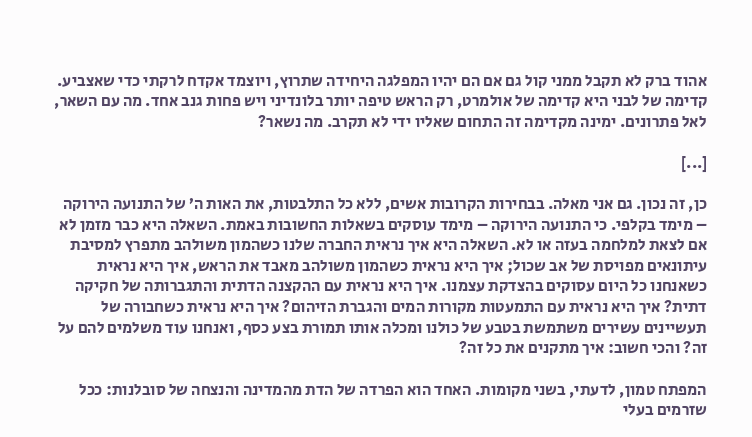אהוד ברק לא תקבל ממני קול גם אם הם יהיו המפלגה היחידה שתרוץ, ויוצמד אקדח לרקתי כדי שאצביע. קדימה של לבני היא קדימה של אולמרט, רק הראש טיפה יותר בלונדיני ויש פחות גנב אחד. מה עם השאר, לאל פתרונים. ימינה מקדימה זה התחום שאליו ידי לא תקרב. מה נשאר?

[...]

כן, זה נכון. גם אני מאלה. בבחירות הקרובות אשים, ללא כל התלבטות, את האות ה’ של התנועה הירוקה – מימד בקלפי. כי התנועה הירוקה – מימד עוסקים בשאלות החשובות באמת. השאלה היא כבר מזמן לא אם לצאת למלחמה בעזה או לא. השאלה היא איך נראית החברה שלנו כשהמון משולהב מתפרץ למסיבת עיתונאים מפויסת של אב שכול; איך היא נראית כשהמון משולהב מאבד את הראש, איך היא נראית כשאנחנו כל היום עסוקים בהצדקת עצמנו. איך היא נראית עם ההקצנה הדתית והתגברותה של חקיקה דתית? איך היא נראית עם התמעטות מקורות המים והגברת הזיהום? איך היא נראית כשחבורה של תעשיינים עשירים משתמשת בטבע של כולנו ומכלה אותו תמורת בצע כסף, ואנחנו עוד משלמים להם על זה? והכי חשוב: איך מתקנים את כל זה?

המפתח טמון, לדעתי, בשני מקומות. האחד הוא הפרדה של הדת מהמדינה והנצחה של סובלנות: ככל שזרמים בעלי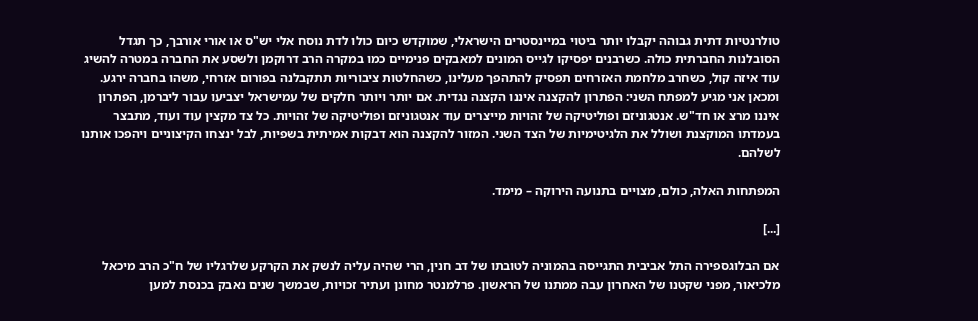טולרנטיות דתית גבוהה יקבלו יותר ביטוי במיינסטרים הישראלי, שמוקדש כיום כולו לדת נוסח אלי יש"ס או אורי אורבך, כך תגדל הסובלנות החברתית כולה. כשרבנים יפסיקו לגייס המונים למאבקים פנימיים כמו במקרה הרב דרוקמן ולשסע את החברה במטרה להשיג עוד איזה קול, כשחרב מלחמת האזרחים תפסיק להתהפך מעלינו, כשהחלטות ציבוריות תתקבלנה בפורום אזרחי, משהו בחברה ירגע. ומכאן אני מגיע למפתח השני: הפתרון להקצנה איננו הקצנה נגדית. אם יותר ויותר חלקים של עמישראל יצביעו עבור ליברמן, הפתרון איננו מרצ או חד"ש. אנטגוניזם ופוליטיקה של זהויות מייצרים עוד אנטגוניזם ופוליטיקה של זהויות. כל צד מקצין עוד ועוד, מתבצר בעמדתו המוקצנת ושולל את הלגיטימיות של הצד השני. המזור להקצנה הוא דבקות אמיתית בשפיות, לבל ינצחו הקיצוניים ויהפכו אותנו לשלהם.

המפתחות האלה, כולם, מצויים בתנועה הירוקה – מימד.

[...]

אם הבלוגספירה התל אביבית התגייסה בהמוניה לטובתו של דב חנין, הרי שהיה עליה לנשק את הקרקע שלרגליו של ח"כ הרב מיכאל מלכיאור, מפני שקטנו של האחרון עבה ממתנו של הראשון. פרלמנטר מחונן ועתיר זכויות, שבמשך שנים נאבק בכנסת למען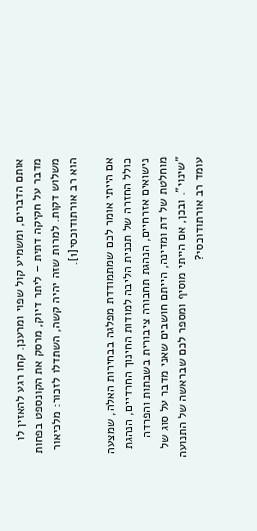אותם הדברים, ומשמיע קול שפוי ומרענן. קחו רגע להאזין לו מדבר על חקיקה דתית – ליתר דיוק, מרסק את הקונספט בפחות משלוש דקות. למרות שזה יהיה קשה, השתדלו לזכור: מלכיאור הוא רב אורתודוכסי[1].

אם הייתי אומר לכם שמתמודדת מפלגה בבחירות האלה, שמצעה כולל החזרה של תכנית הליבה למודות החינוך החרדיים, הנהגת נישואים אזרחיים, הנהגת תחבורה ציבורית בשבתות והפרדה מוחלטת של דת ומדינה, הייתם חושבים שאני מדבר על סוג של "שינוי". ובכן, אם הייתי מוסיף ומספר לכם שבראשה של התנועה עומד רב אורתודוכסי?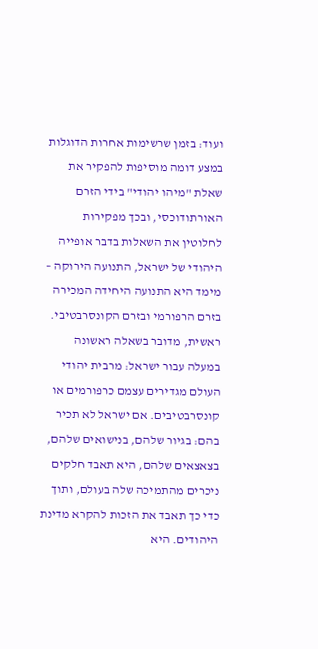ועוד: בזמן שרשימות אחרות הדוגלות במצע דומה מוסיפות להפקיר את שאלת "מיהו יהודי" בידי הזרם האורתודוכסי, ובכך מפקירות לחלוטין את השאלות בדבר אופייה היהודי של ישראל, התנועה הירוקה – מימד היא התנועה היחידה המכירה בזרם הרפורמי ובזרם הקונסרבטיבי. ראשית, מדובר בשאלה ראשונה במעלה עבור ישראל: מרבית יהודי העולם מגדירים עצמם כרפורמים או קונסרבטיבים. אם ישראל לא תכיר בהם: בגיור שלהם, בנישואים שלהם, בצאצאים שלהם, היא תאבד חלקים ניכרים מהתמיכה שלה בעולם, ותוך כדי כך תאבד את הזכות להקרא מדינת היהודים. היא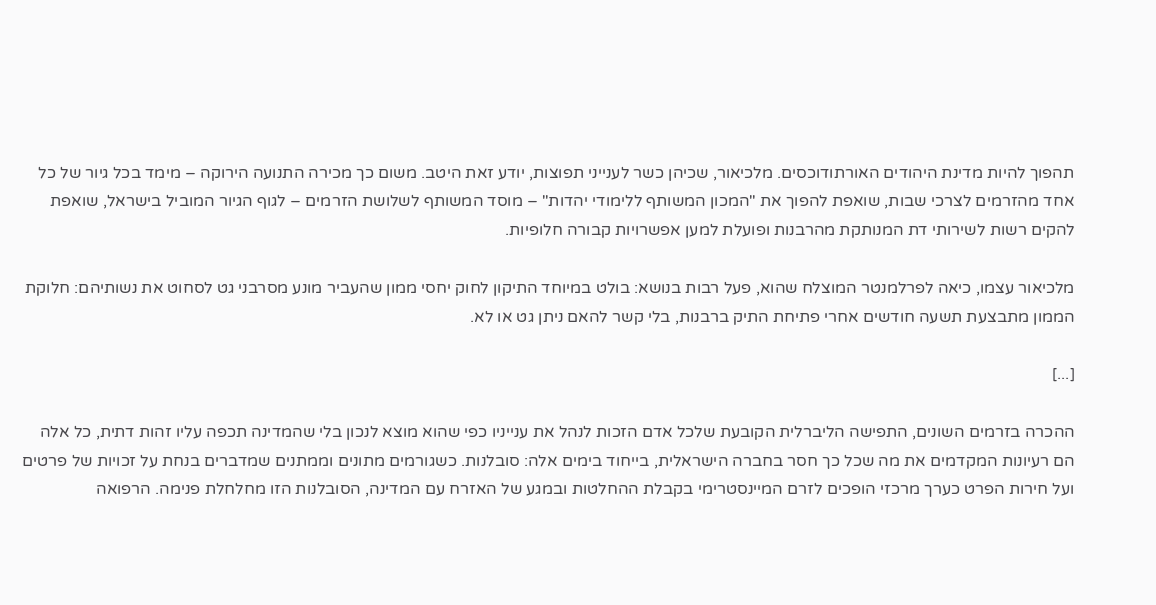תהפוך להיות מדינת היהודים האורתודוכסים. מלכיאור, שכיהן כשר לענייני תפוצות, יודע זאת היטב. משום כך מכירה התנועה הירוקה – מימד בכל גיור של כל אחד מהזרמים לצרכי שבות, שואפת להפוך את "המכון המשותף ללימודי יהדות" – מוסד המשותף לשלושת הזרמים – לגוף הגיור המוביל בישראל, שואפת להקים רשות לשירותי דת המנותקת מהרבנות ופועלת למען אפשרויות קבורה חלופיות.

מלכיאור עצמו, כיאה לפרלמנטר המוצלח שהוא, פעל רבות בנושא: בולט במיוחד התיקון לחוק יחסי ממון שהעביר מונע מסרבני גט לסחוט את נשותיהם: חלוקת הממון מתבצעת תשעה חודשים אחרי פתיחת התיק ברבנות, בלי קשר להאם ניתן גט או לא.

[...]

ההכרה בזרמים השונים, התפישה הליברלית הקובעת שלכל אדם הזכות לנהל את ענייניו כפי שהוא מוצא לנכון בלי שהמדינה תכפה עליו זהות דתית, כל אלה הם רעיונות המקדמים את מה שכל כך חסר בחברה הישראלית, בייחוד בימים אלה: סובלנות. כשגורמים מתונים וממתנים שמדברים בנחת על זכויות של פרטים ועל חירות הפרט כערך מרכזי הופכים לזרם המיינסטרימי בקבלת ההחלטות ובמגע של האזרח עם המדינה, הסובלנות הזו מחלחלת פנימה. הרפואה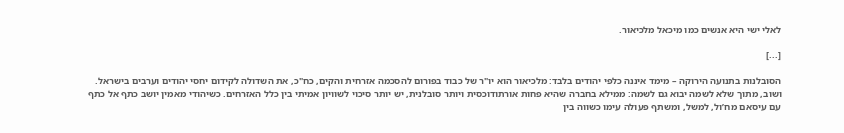לאלי ישי היא אנשים כמו מיכאל מלכיאור.

[...]

הסובלנות בתנועה הירוקה – מימד איננה כלפי יהודים בלבד: מלכיאור הוא יו"ר של כבוד בפורום להסכמה אזרחית והקים, כח"כ, את השדולה לקידום יחסי יהודים וערבים בישראל. ושוב, מתוך שלא לשמה יבוא גם לשמה: ממילא בחברה שהיא פחות אורתודוכסית ויותר סובלנית, יש יותר סיכוי לשוויון אמיתי בין כלל האזרחים. כשיהודי מאמין יושב כתף אל כתף עם עיסאם מח’ול, למשל, ומשתף פעולה עימו כשווה בין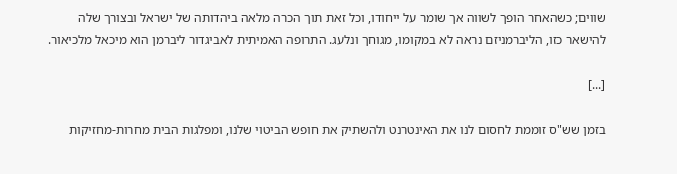שווים; כשהאחר הופך לשווה אך שומר על ייחודו, וכל זאת תוך הכרה מלאה ביהדותה של ישראל ובצורך שלה להישאר כזו, הליברמניזם נראה לא במקומו, מגוחך ונלעג. התרופה האמיתית לאביגדור ליברמן הוא מיכאל מלכיאור.

[...]

בזמן שש"ס זוממת לחסום לנו את האינטרנט ולהשתיק את חופש הביטוי שלנו, ומפלגות הבית מחרות-מחזיקות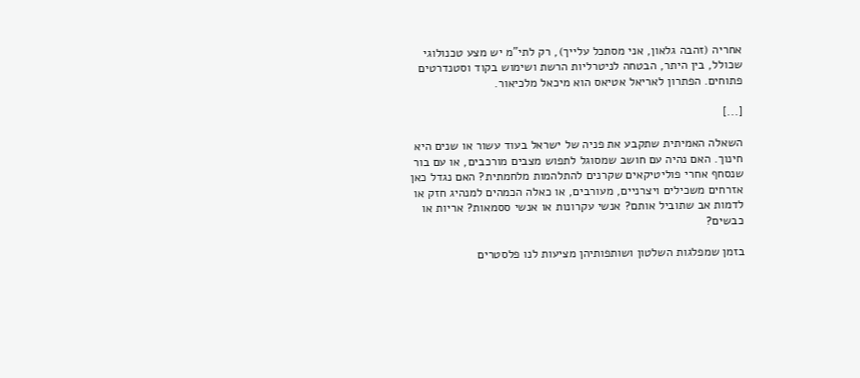אחריה (זהבה גלאון, אני מסתכל עלייך), רק לתי"מ יש מצע טכנולוגי שכולל, בין היתר, הבטחה לניטרליות הרשת ושימוש בקוד וסטנדרטים פתוחים. הפתרון לאריאל אטיאס הוא מיכאל מלכיאור.

[...]

השאלה האמיתית שתקבע את פניה של ישראל בעוד עשור או שנים היא חינוך. האם נהיה עם חושב שמסוגל לתפוש מצבים מורכבים, או עם בור שנסחף אחרי פוליטיקאים שקרנים להתלהמות מלחמתית? האם נגדל כאן אזרחים משכילים ויצרניים, מעורבים, או כאלה הכמהים למנהיג חזק או לדמות אב שתוביל אותם? אנשי עקרונות או אנשי ססמאות? אריות או כבשים?

בזמן שמפלגות השלטון ושותפותיהן מציעות לנו פלסטרים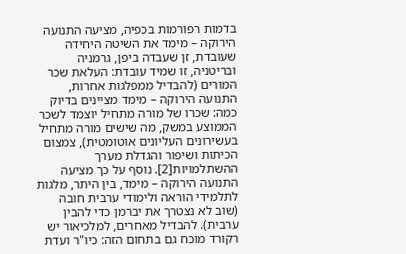בדמות רפורמות בכפיה, מציעה התנועה הירוקה – מימד את השיטה היחידה שעובדת, זן שעבדה ביפן, גרמניה ובריטניה, זו שמיד עובדת: העלאת שכר המורים (להבדיל ממפלגות אחרות, התנועה הירוקה – מימד מציינים בדיוק כמה: שכרו של מורה מתחיל יוצמד לשכר הממוצע במשק, מה שישים מורה מתחיל בעשירונים העליונים אוטומטית), צמצום הכיתות ושיפור והגדלת מערך ההשתלמויות[2]. נוסף על כך מציעה התנועה הירוקה – מימד, בין היתר, מלגות לתלמידי הוראה ולימודי ערבית חובה (שוב לא נצטרך את יברמן כדי להבין ערבית). להבדיל מאחרים, למלכיאור יש רקורד מוכח גם בתחום הזה: כיו"ר ועדת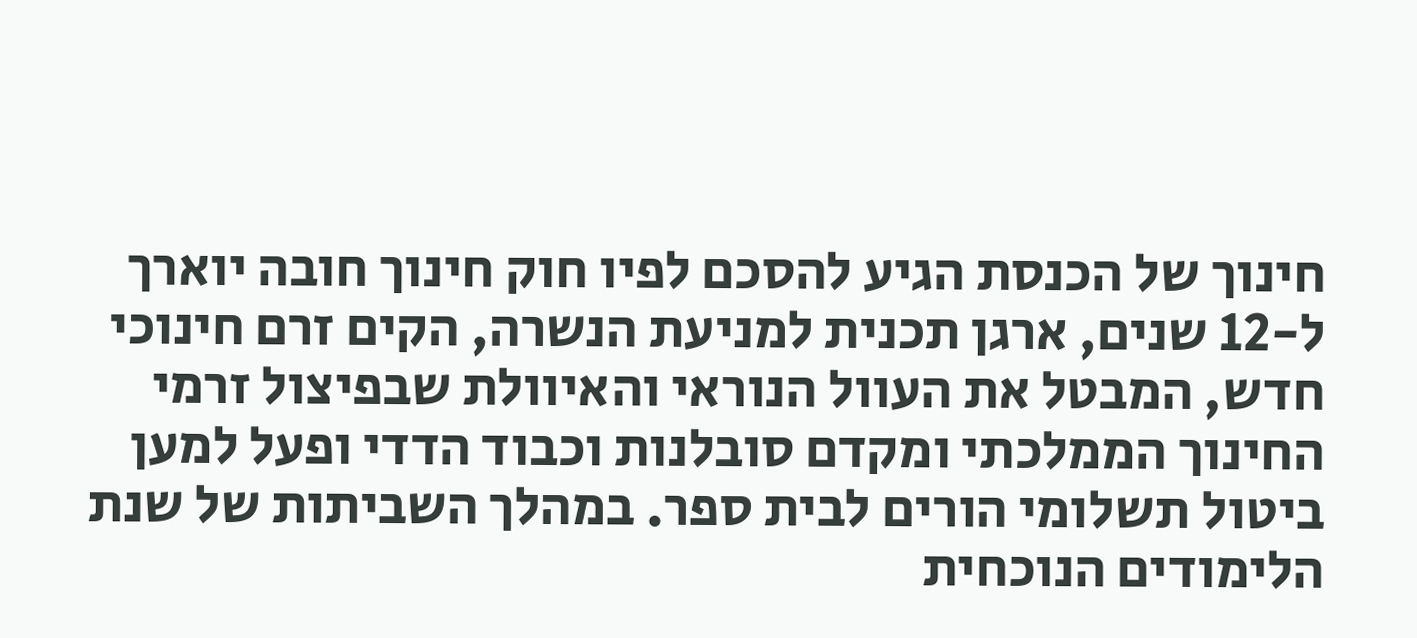חינוך של הכנסת הגיע להסכם לפיו חוק חינוך חובה יוארך ל-12 שנים, ארגן תכנית למניעת הנשרה, הקים זרם חינוכי חדש, המבטל את העוול הנוראי והאיוולת שבפיצול זרמי החינוך הממלכתי ומקדם סובלנות וכבוד הדדי ופעל למען ביטול תשלומי הורים לבית ספר. במהלך השביתות של שנת הלימודים הנוכחית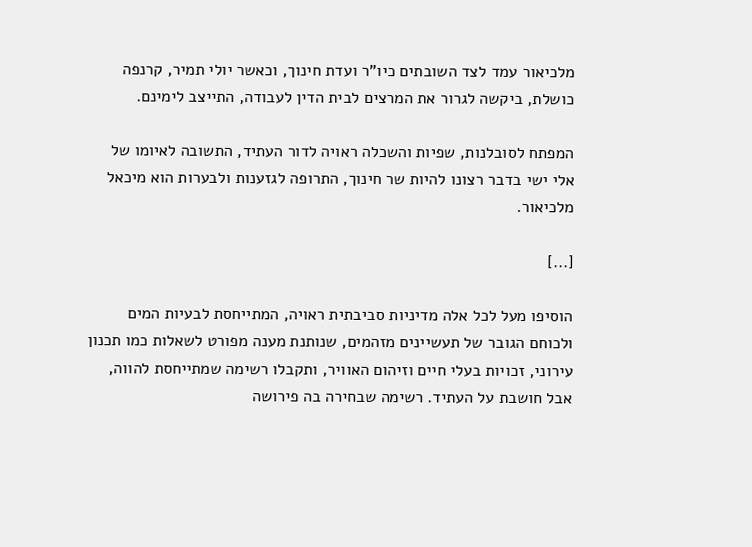מלכיאור עמד לצד השובתים כיו"ר ועדת חינוך, וכאשר יולי תמיר, קרנפה כושלת, ביקשה לגרור את המרצים לבית הדין לעבודה, התייצב לימינם.

המפתח לסובלנות, שפיות והשכלה ראויה לדור העתיד, התשובה לאיומו של אלי ישי בדבר רצונו להיות שר חינוך, התרופה לגזענות ולבערות הוא מיכאל מלכיאור.

[...]

הוסיפו מעל לכל אלה מדיניות סביבתית ראויה, המתייחסת לבעיות המים ולכוחם הגובר של תעשיינים מזהמים, שנותנת מענה מפורט לשאלות כמו תכנון עירוני, זכויות בעלי חיים וזיהום האוויר, ותקבלו רשימה שמתייחסת להווה, אבל חושבת על העתיד. רשימה שבחירה בה פירושה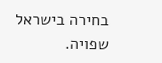בחירה בישראל שפויה.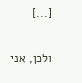[...]

ולכן, אני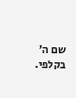שם ה’ בקלפי.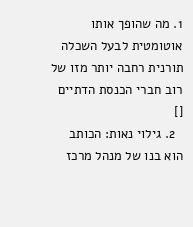1. מה שהופך אותו אוטומטית לבעל השכלה תורנית רחבה יותר מזו של רוב חברי הכנסת הדתיים []
  2. גילוי נאות: הכותב הוא בנו של מנהל מרכז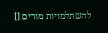להשתלמויות מורים []